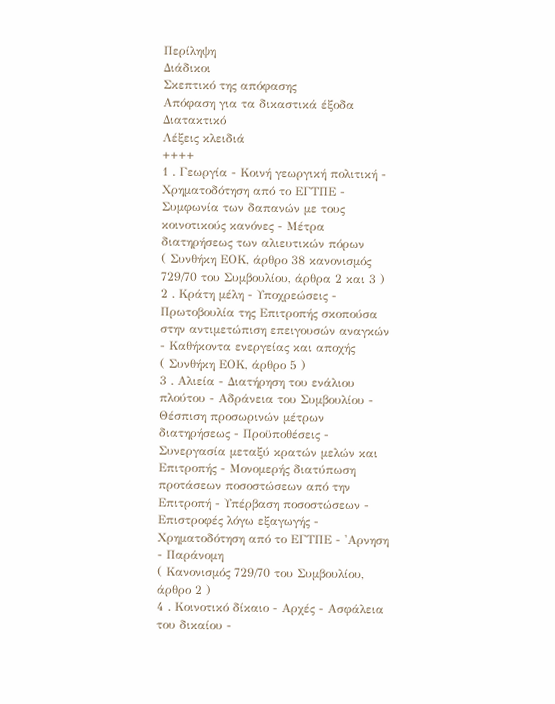Περίληψη
Διάδικοι
Σκεπτικό της απόφασης
Απόφαση για τα δικαστικά έξοδα
Διατακτικό
Λέξεις κλειδιά
++++
1 . Γεωργία - Κοινή γεωργική πολιτική - Χρηματοδότηση από το ΕΓΤΠΕ - Συμφωνία των δαπανών με τους κοινοτικούς κανόνες - Μέτρα διατηρήσεως των αλιευτικών πόρων
( Συνθήκη ΕΟΚ, άρθρο 38 κανονισμός 729/70 του Συμβουλίου, άρθρα 2 και 3 )
2 . Κράτη μέλη - Υποχρεώσεις - Πρωτοβουλία της Επιτροπής σκοπούσα στην αντιμετώπιση επειγουσών αναγκών - Καθήκοντα ενεργείας και αποχής
( Συνθήκη ΕΟΚ, άρθρο 5 )
3 . Αλιεία - Διατήρηση του ενάλιου πλούτου - Αδράνεια του Συμβουλίου - Θέσπιση προσωρινών μέτρων διατηρήσεως - Προϋποθέσεις - Συνεργασία μεταξύ κρατών μελών και Επιτροπής - Μονομερής διατύπωση προτάσεων ποσοστώσεων από την Επιτροπή - Υπέρβαση ποσοστώσεων - Επιστροφές λόγω εξαγωγής - Χρηματοδότηση από το ΕΓΤΠΕ - 'Αρνηση - Παράνομη
( Κανονισμός 729/70 του Συμβουλίου, άρθρο 2 )
4 . Κοινοτικό δίκαιο - Αρχές - Ασφάλεια του δικαίου -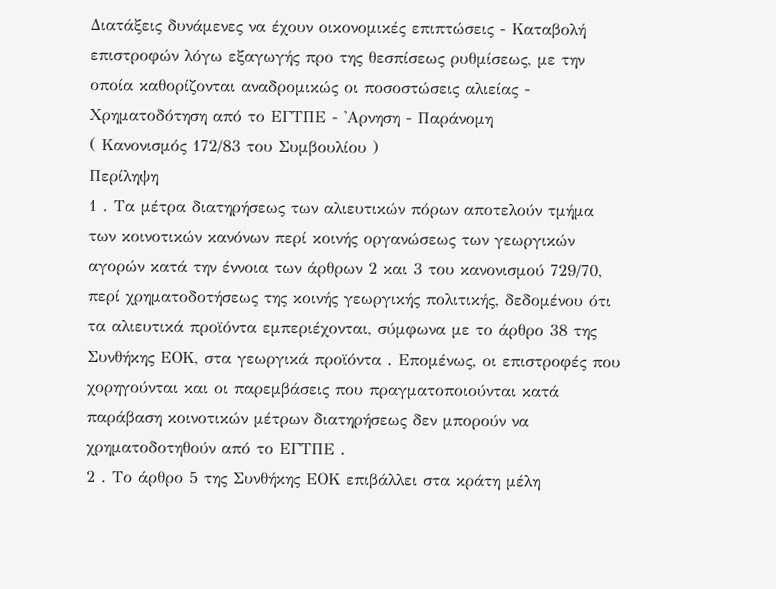Διατάξεις δυνάμενες να έχουν οικονομικές επιπτώσεις - Καταβολή επιστροφών λόγω εξαγωγής προ της θεσπίσεως ρυθμίσεως, με την οποία καθορίζονται αναδρομικώς οι ποσοστώσεις αλιείας - Χρηματοδότηση από το ΕΓΤΠΕ - 'Αρνηση - Παράνομη
( Κανονισμός 172/83 του Συμβουλίου )
Περίληψη
1 . Τα μέτρα διατηρήσεως των αλιευτικών πόρων αποτελούν τμήμα των κοινοτικών κανόνων περί κοινής οργανώσεως των γεωργικών αγορών κατά την έννοια των άρθρων 2 και 3 του κανονισμού 729/70, περί χρηματοδοτήσεως της κοινής γεωργικής πολιτικής, δεδομένου ότι τα αλιευτικά προϊόντα εμπεριέχονται, σύμφωνα με το άρθρο 38 της Συνθήκης ΕΟΚ, στα γεωργικά προϊόντα . Επομένως, οι επιστροφές που χορηγούνται και οι παρεμβάσεις που πραγματοποιούνται κατά παράβαση κοινοτικών μέτρων διατηρήσεως δεν μπορούν να χρηματοδοτηθούν από το ΕΓΤΠΕ .
2 . Το άρθρο 5 της Συνθήκης ΕΟΚ επιβάλλει στα κράτη μέλη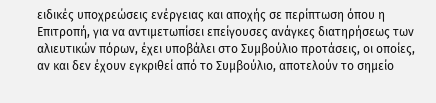ειδικές υποχρεώσεις ενέργειας και αποχής σε περίπτωση όπου η Επιτροπή, για να αντιμετωπίσει επείγουσες ανάγκες διατηρήσεως των αλιευτικών πόρων, έχει υποβάλει στο Συμβούλιο προτάσεις, οι οποίες, αν και δεν έχουν εγκριθεί από το Συμβούλιο, αποτελούν το σημείο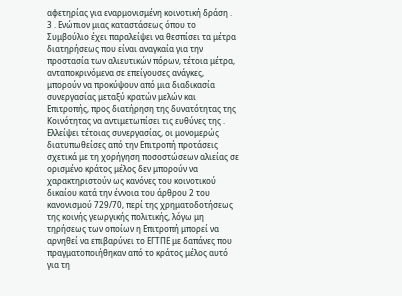αφετηρίας για εναρμονισμένη κοινοτική δράση .
3 . Ενώπιον μιας καταστάσεως όπου το Συμβούλιο έχει παραλείψει να θεσπίσει τα μέτρα διατηρήσεως που είναι αναγκαία για την προστασία των αλιευτικών πόρων, τέτοια μέτρα, ανταποκρινόμενα σε επείγουσες ανάγκες, μπορούν να προκύψουν από μια διαδικασία συνεργασίας μεταξύ κρατών μελών και Επιτροπής, προς διατήρηση της δυνατότητας της Κοινότητας να αντιμετωπίσει τις ευθύνες της . Ελλείψει τέτοιας συνεργασίας, οι μονομερώς διατυπωθείσες από την Επιτροπή προτάσεις σχετικά με τη χορήγηση ποσοστώσεων αλιείας σε ορισμένο κράτος μέλος δεν μπορούν να χαρακτηριστούν ως κανόνες του κοινοτικού δικαίου κατά την έννοια του άρθρου 2 του κανονισμού 729/70, περί της χρηματοδοτήσεως της κοινής γεωργικής πολιτικής, λόγω μη τηρήσεως των οποίων η Επιτροπή μπορεί να αρνηθεί να επιβαρύνει το ΕΓΤΠΕ με δαπάνες που πραγματοποιήθηκαν από το κράτος μέλος αυτό για τη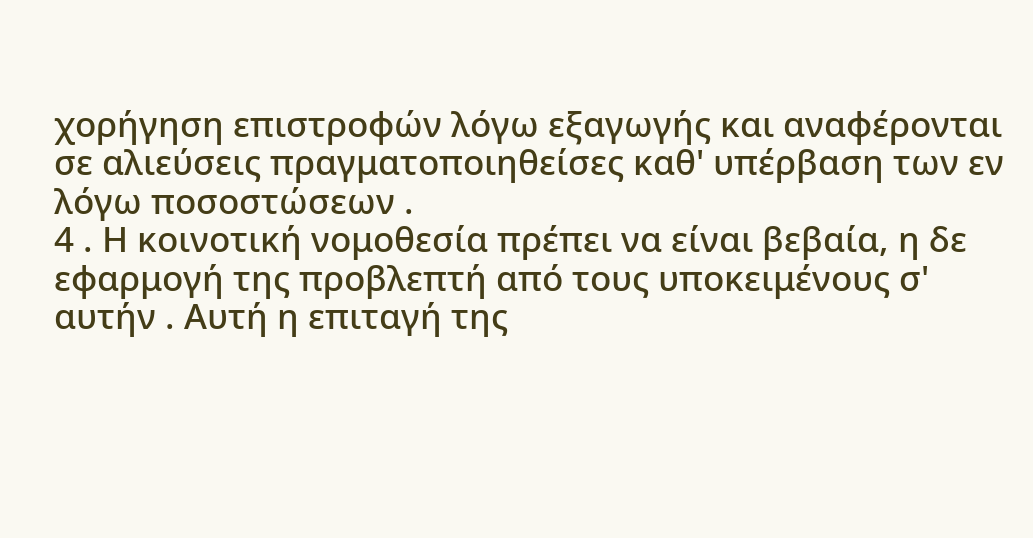χορήγηση επιστροφών λόγω εξαγωγής και αναφέρονται σε αλιεύσεις πραγματοποιηθείσες καθ' υπέρβαση των εν λόγω ποσοστώσεων .
4 . Η κοινοτική νομοθεσία πρέπει να είναι βεβαία, η δε εφαρμογή της προβλεπτή από τους υποκειμένους σ' αυτήν . Αυτή η επιταγή της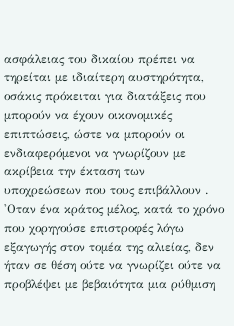ασφάλειας του δικαίου πρέπει να τηρείται με ιδιαίτερη αυστηρότητα, οσάκις πρόκειται για διατάξεις που μπορούν να έχουν οικονομικές επιπτώσεις, ώστε να μπορούν οι ενδιαφερόμενοι να γνωρίζουν με ακρίβεια την έκταση των υποχρεώσεων που τους επιβάλλουν .
'Οταν ένα κράτος μέλος, κατά το χρόνο που χορηγούσε επιστροφές λόγω εξαγωγής στον τομέα της αλιείας, δεν ήταν σε θέση ούτε να γνωρίζει ούτε να προβλέψει με βεβαιότητα μια ρύθμιση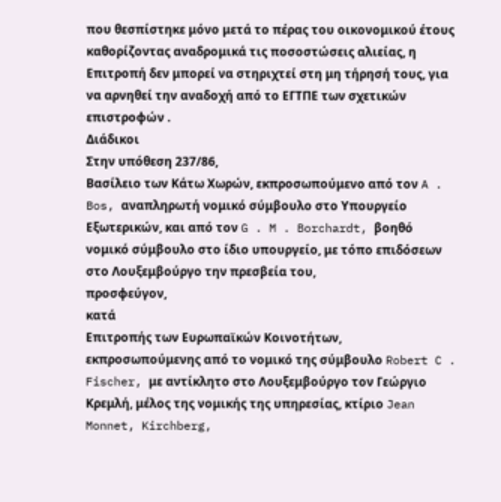που θεσπίστηκε μόνο μετά το πέρας του οικονομικού έτους καθορίζοντας αναδρομικά τις ποσοστώσεις αλιείας, η Επιτροπή δεν μπορεί να στηριχτεί στη μη τήρησή τους, για να αρνηθεί την αναδοχή από το ΕΓΤΠΕ των σχετικών επιστροφών .
Διάδικοι
Στην υπόθεση 237/86,
Βασίλειο των Κάτω Χωρών, εκπροσωπούμενο από τον A . Bos, αναπληρωτή νομικό σύμβουλο στο Υπουργείο Εξωτερικών, και από τον G . M . Borchardt, βοηθό νομικό σύμβουλο στο ίδιο υπουργείο, με τόπο επιδόσεων στο Λουξεμβούργο την πρεσβεία του,
προσφεύγον,
κατά
Επιτροπής των Ευρωπαϊκών Κοινοτήτων, εκπροσωπούμενης από το νομικό της σύμβουλο Robert C . Fischer, με αντίκλητο στο Λουξεμβούργο τον Γεώργιο Κρεμλή, μέλος της νομικής της υπηρεσίας, κτίριο Jean Monnet, Kirchberg,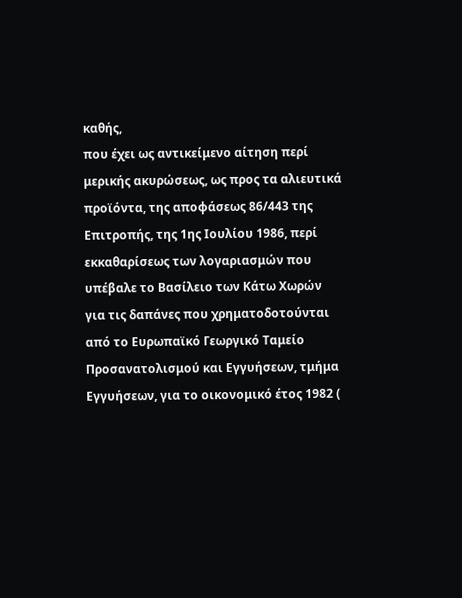καθής,
που έχει ως αντικείμενο αίτηση περί μερικής ακυρώσεως, ως προς τα αλιευτικά προϊόντα, της αποφάσεως 86/443 της Επιτροπής, της 1ης Ιουλίου 1986, περί εκκαθαρίσεως των λογαριασμών που υπέβαλε το Βασίλειο των Κάτω Χωρών για τις δαπάνες που χρηματοδοτούνται από το Ευρωπαϊκό Γεωργικό Ταμείο Προσανατολισμού και Εγγυήσεων, τμήμα Εγγυήσεων, για το οικονομικό έτος 1982 (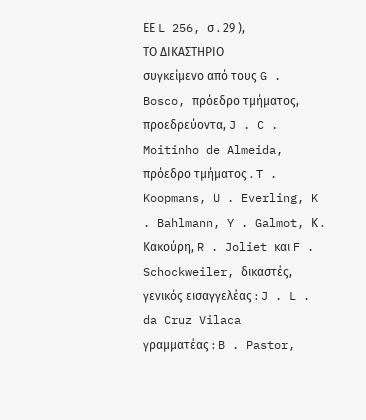ΕΕ L 256, σ . 29 ),
ΤΟ ΔΙΚΑΣΤΗΡΙΟ
συγκείμενο από τους G . Bosco, πρόεδρο τμήματος, προεδρεύοντα, J . C . Moitinho de Almeida, πρόεδρο τμήματος . T . Koopmans, U . Everling, K . Bahlmann, Y . Galmot, Κ . Κακούρη, R . Joliet και F . Schockweiler, δικαστές,
γενικός εισαγγελέας : J . L . da Cruz Vilaca
γραμματέας : B . Pastor,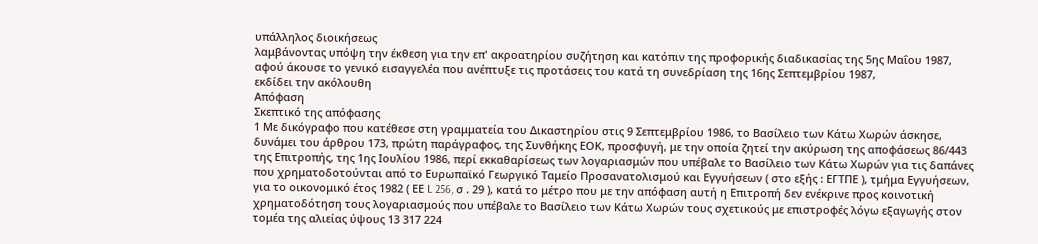υπάλληλος διοικήσεως
λαμβάνοντας υπόψη την έκθεση για την επ' ακροατηρίου συζήτηση και κατόπιν της προφορικής διαδικασίας της 5ης Μαΐου 1987,
αφού άκουσε το γενικό εισαγγελέα που ανέπτυξε τις προτάσεις του κατά τη συνεδρίαση της 16ης Σεπτεμβρίου 1987,
εκδίδει την ακόλουθη
Απόφαση
Σκεπτικό της απόφασης
1 Με δικόγραφο που κατέθεσε στη γραμματεία του Δικαστηρίου στις 9 Σεπτεμβρίου 1986, το Βασίλειο των Κάτω Χωρών άσκησε, δυνάμει του άρθρου 173, πρώτη παράγραφος, της Συνθήκης ΕΟΚ, προσφυγή, με την οποία ζητεί την ακύρωση της αποφάσεως 86/443 της Επιτροπής, της 1ης Ιουλίου 1986, περί εκκαθαρίσεως των λογαριασμών που υπέβαλε το Βασίλειο των Κάτω Χωρών για τις δαπάνες που χρηματοδοτούνται από το Ευρωπαϊκό Γεωργικό Ταμείο Προσανατολισμού και Εγγυήσεων ( στο εξής : ΕΓΤΠΕ ), τμήμα Εγγυήσεων, για το οικονομικό έτος 1982 ( ΕΕ L 256, σ . 29 ), κατά το μέτρο που με την απόφαση αυτή η Επιτροπή δεν ενέκρινε προς κοινοτική χρηματοδότηση τους λογαριασμούς που υπέβαλε το Βασίλειο των Κάτω Χωρών τους σχετικούς με επιστροφές λόγω εξαγωγής στον τομέα της αλιείας ύψους 13 317 224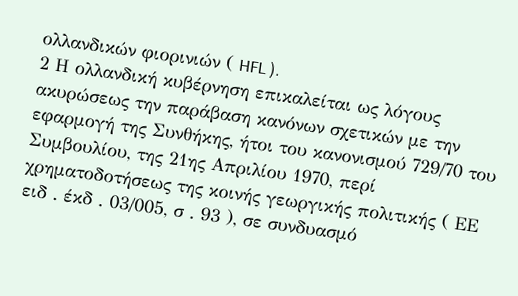ολλανδικών φιορινιών ( HFL ).
2 Η ολλανδική κυβέρνηση επικαλείται ως λόγους ακυρώσεως την παράβαση κανόνων σχετικών με την εφαρμογή της Συνθήκης, ήτοι του κανονισμού 729/70 του Συμβουλίου, της 21ης Απριλίου 1970, περί χρηματοδοτήσεως της κοινής γεωργικής πολιτικής ( ΕΕ ειδ . έκδ . 03/005, σ . 93 ), σε συνδυασμό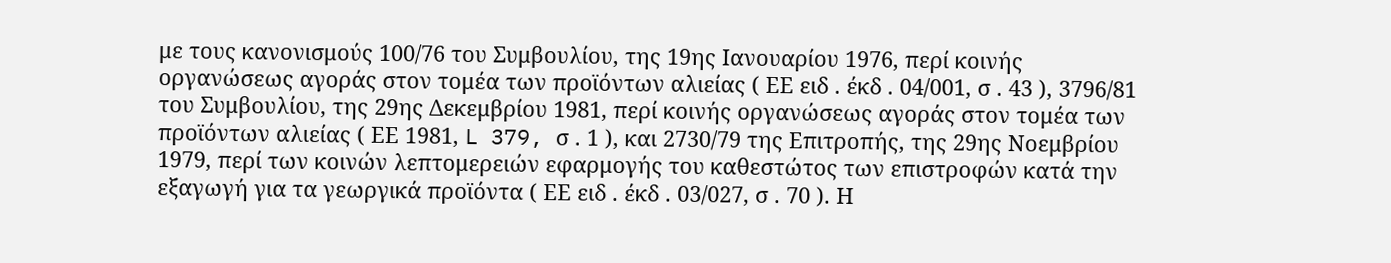με τους κανονισμούς 100/76 του Συμβουλίου, της 19ης Ιανουαρίου 1976, περί κοινής οργανώσεως αγοράς στον τομέα των προϊόντων αλιείας ( ΕΕ ειδ . έκδ . 04/001, σ . 43 ), 3796/81 του Συμβουλίου, της 29ης Δεκεμβρίου 1981, περί κοινής οργανώσεως αγοράς στον τομέα των προϊόντων αλιείας ( ΕΕ 1981, L 379, σ . 1 ), και 2730/79 της Επιτροπής, της 29ης Νοεμβρίου 1979, περί των κοινών λεπτομερειών εφαρμογής του καθεστώτος των επιστροφών κατά την εξαγωγή για τα γεωργικά προϊόντα ( ΕΕ ειδ . έκδ . 03/027, σ . 70 ). Η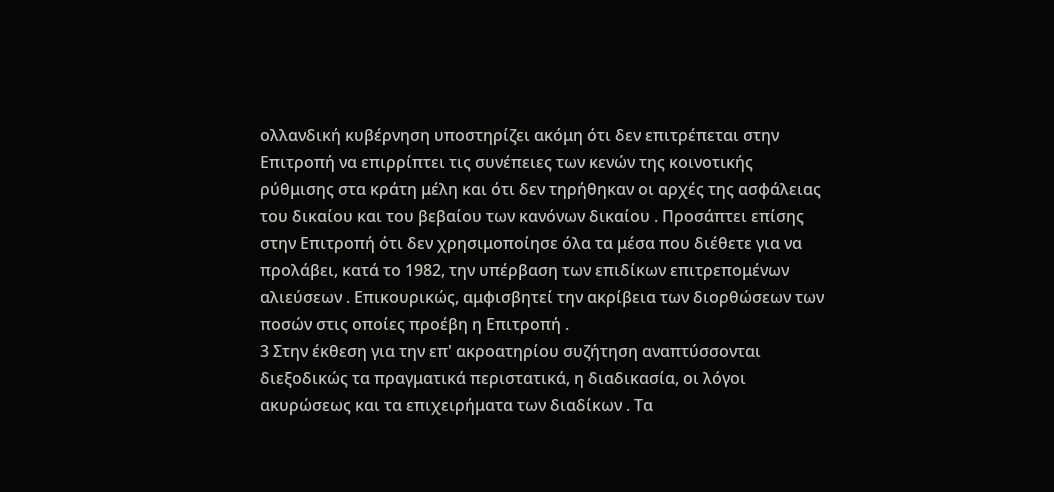ολλανδική κυβέρνηση υποστηρίζει ακόμη ότι δεν επιτρέπεται στην Επιτροπή να επιρρίπτει τις συνέπειες των κενών της κοινοτικής ρύθμισης στα κράτη μέλη και ότι δεν τηρήθηκαν οι αρχές της ασφάλειας του δικαίου και του βεβαίου των κανόνων δικαίου . Προσάπτει επίσης στην Επιτροπή ότι δεν χρησιμοποίησε όλα τα μέσα που διέθετε για να προλάβει, κατά το 1982, την υπέρβαση των επιδίκων επιτρεπομένων αλιεύσεων . Επικουρικώς, αμφισβητεί την ακρίβεια των διορθώσεων των ποσών στις οποίες προέβη η Επιτροπή .
3 Στην έκθεση για την επ' ακροατηρίου συζήτηση αναπτύσσονται διεξοδικώς τα πραγματικά περιστατικά, η διαδικασία, οι λόγοι ακυρώσεως και τα επιχειρήματα των διαδίκων . Τα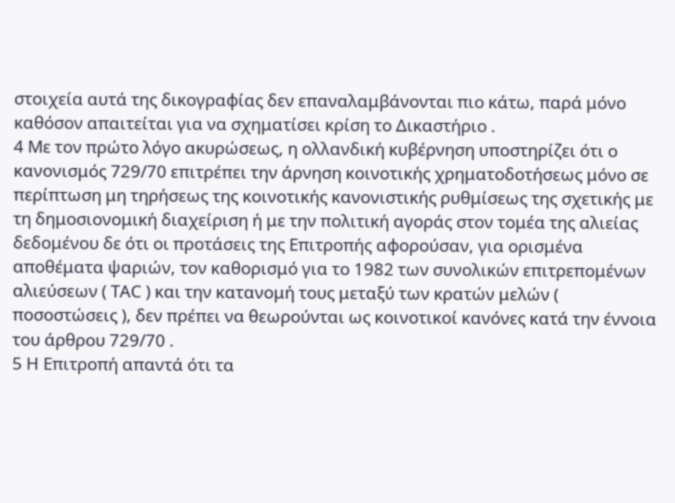στοιχεία αυτά της δικογραφίας δεν επαναλαμβάνονται πιο κάτω, παρά μόνο καθόσον απαιτείται για να σχηματίσει κρίση το Δικαστήριο .
4 Με τον πρώτο λόγο ακυρώσεως, η ολλανδική κυβέρνηση υποστηρίζει ότι ο κανονισμός 729/70 επιτρέπει την άρνηση κοινοτικής χρηματοδοτήσεως μόνο σε περίπτωση μη τηρήσεως της κοινοτικής κανονιστικής ρυθμίσεως της σχετικής με τη δημοσιονομική διαχείριση ή με την πολιτική αγοράς στον τομέα της αλιείας δεδομένου δε ότι οι προτάσεις της Επιτροπής αφορούσαν, για ορισμένα αποθέματα ψαριών, τον καθορισμό για το 1982 των συνολικών επιτρεπομένων αλιεύσεων ( ΤΑC ) και την κατανομή τους μεταξύ των κρατών μελών ( ποσοστώσεις ), δεν πρέπει να θεωρούνται ως κοινοτικοί κανόνες κατά την έννοια του άρθρου 729/70 .
5 Η Επιτροπή απαντά ότι τα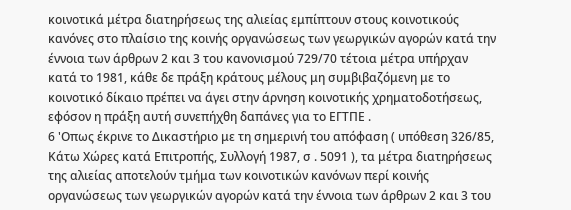κοινοτικά μέτρα διατηρήσεως της αλιείας εμπίπτουν στους κοινοτικούς κανόνες στο πλαίσιο της κοινής οργανώσεως των γεωργικών αγορών κατά την έννοια των άρθρων 2 και 3 του κανονισμού 729/70 τέτοια μέτρα υπήρχαν κατά το 1981, κάθε δε πράξη κράτους μέλους μη συμβιβαζόμενη με το κοινοτικό δίκαιο πρέπει να άγει στην άρνηση κοινοτικής χρηματοδοτήσεως, εφόσον η πράξη αυτή συνεπήχθη δαπάνες για το ΕΓΤΠΕ .
6 'Οπως έκρινε το Δικαστήριο με τη σημερινή του απόφαση ( υπόθεση 326/85, Κάτω Χώρες κατά Επιτροπής, Συλλογή 1987, σ . 5091 ), τα μέτρα διατηρήσεως της αλιείας αποτελούν τμήμα των κοινοτικών κανόνων περί κοινής οργανώσεως των γεωργικών αγορών κατά την έννοια των άρθρων 2 και 3 του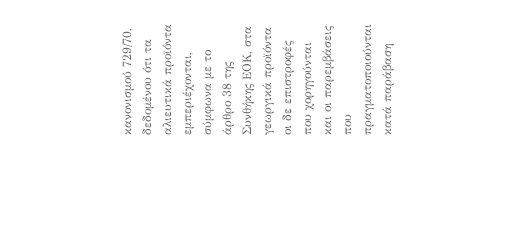κανονισμού 729/70, δεδομένου ότι τα αλιευτικά προϊόντα εμπεριέχονται, σύμφωνα με το άρθρο 38 της Συνθήκης ΕΟΚ, στα γεωργικά προϊόντα οι δε επιστροφές που χορηγούνται και οι παρεμβάσεις που πραγματοποιούνται κατά παράβαση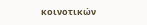κοινοτικών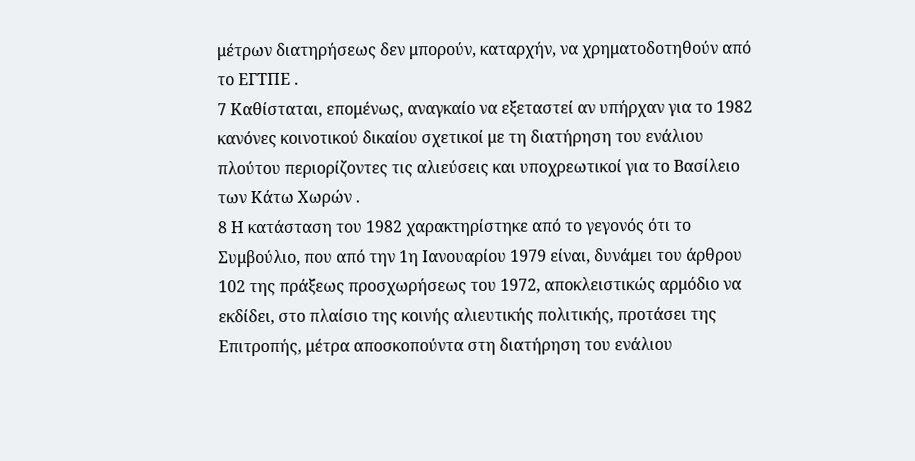μέτρων διατηρήσεως δεν μπορούν, καταρχήν, να χρηματοδοτηθούν από το ΕΓΤΠΕ .
7 Καθίσταται, επομένως, αναγκαίο να εξεταστεί αν υπήρχαν για το 1982 κανόνες κοινοτικού δικαίου σχετικοί με τη διατήρηση του ενάλιου πλούτου περιορίζοντες τις αλιεύσεις και υποχρεωτικοί για το Βασίλειο των Κάτω Χωρών .
8 Η κατάσταση του 1982 χαρακτηρίστηκε από το γεγονός ότι το Συμβούλιο, που από την 1η Ιανουαρίου 1979 είναι, δυνάμει του άρθρου 102 της πράξεως προσχωρήσεως του 1972, αποκλειστικώς αρμόδιο να εκδίδει, στο πλαίσιο της κοινής αλιευτικής πολιτικής, προτάσει της Επιτροπής, μέτρα αποσκοπούντα στη διατήρηση του ενάλιου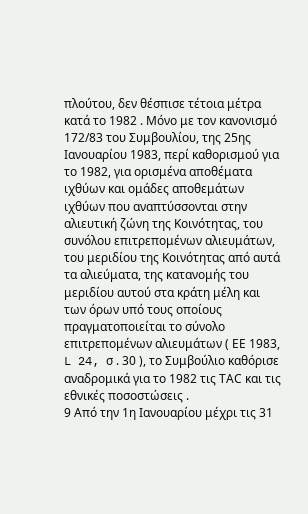πλούτου, δεν θέσπισε τέτοια μέτρα κατά το 1982 . Μόνο με τον κανονισμό 172/83 του Συμβουλίου, της 25ης Ιανουαρίου 1983, περί καθορισμού για το 1982, για ορισμένα αποθέματα ιχθύων και ομάδες αποθεμάτων ιχθύων που αναπτύσσονται στην αλιευτική ζώνη της Κοινότητας, του συνόλου επιτρεπομένων αλιευμάτων, του μεριδίου της Κοινότητας από αυτά τα αλιεύματα, της κατανομής του μεριδίου αυτού στα κράτη μέλη και των όρων υπό τους οποίους πραγματοποιείται το σύνολο επιτρεπομένων αλιευμάτων ( ΕΕ 1983, L 24, σ . 30 ), το Συμβούλιο καθόρισε αναδρομικά για το 1982 τις ΤΑC και τις εθνικές ποσοστώσεις .
9 Από την 1η Ιανουαρίου μέχρι τις 31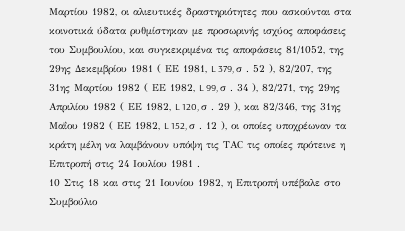Μαρτίου 1982, οι αλιευτικές δραστηριότητες που ασκούνται στα κοινοτικά ύδατα ρυθμίστηκαν με προσωρινής ισχύος αποφάσεις του Συμβουλίου, και συγκεκριμένα τις αποφάσεις 81/1052, της 29ης Δεκεμβρίου 1981 ( ΕΕ 1981, L 379, σ . 52 ), 82/207, της 31ης Μαρτίου 1982 ( ΕΕ 1982, L 99, σ . 34 ), 82/271, της 29ης Απριλίου 1982 ( ΕΕ 1982, L 120, σ . 29 ), και 82/346, της 31ης Μαΐου 1982 ( ΕΕ 1982, L 152, σ . 12 ), οι οποίες υποχρέωναν τα κράτη μέλη να λαμβάνουν υπόψη τις ΤΑC τις οποίες πρότεινε η Επιτροπή στις 24 Ιουλίου 1981 .
10 Στις 18 και στις 21 Ιουνίου 1982, η Επιτροπή υπέβαλε στο Συμβούλιο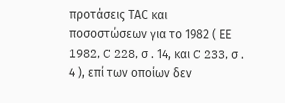προτάσεις ΤΑC και ποσοστώσεων για το 1982 ( ΕΕ 1982, C 228, σ . 14, και C 233, σ . 4 ), επί των οποίων δεν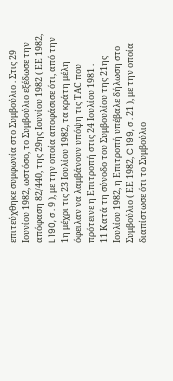επιτεύχθηκε συμφωνία στο Συμβούλιο . Στις 29 Ιουνίου 1982, ωστόσο, το Συμβούλιο εξέδωσε την απόφαση 82/440, της 29ης Ιουνίου 1982 ( ΕΕ 1982, L 190, σ . 9 ), με την οποία αποφάσισε ότι, από την 1η μέχρι τις 23 Ιουλίου 1982, τα κράτη μέλη όφειλαν να λαμβάνουν υπόψη τις ΤΑC που πρότεινε η Επιτροπή στις 24 Ιουλίου 1981 .
11 Κατά τη σύνοδο του Συμβουλίου της 21ης Ιουλίου 1982, η Επιτροπή υπέβαλε δήλωση στο Συμβούλιο ( ΕΕ 1982, C 199, σ . 21 ), με την οποία διαπίστωσε ότι το Συμβούλιο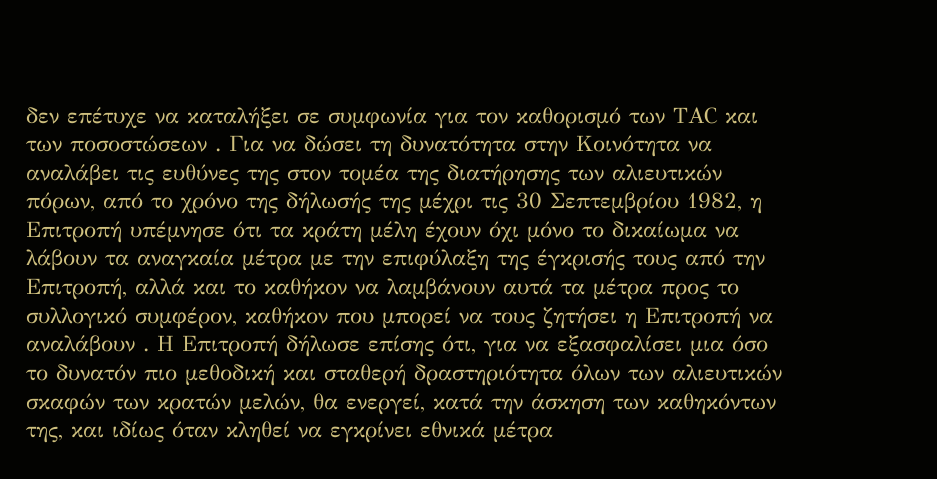δεν επέτυχε να καταλήξει σε συμφωνία για τον καθορισμό των ΤΑC και των ποσοστώσεων . Για να δώσει τη δυνατότητα στην Κοινότητα να αναλάβει τις ευθύνες της στον τομέα της διατήρησης των αλιευτικών πόρων, από το χρόνο της δήλωσής της μέχρι τις 30 Σεπτεμβρίου 1982, η Επιτροπή υπέμνησε ότι τα κράτη μέλη έχουν όχι μόνο το δικαίωμα να λάβουν τα αναγκαία μέτρα με την επιφύλαξη της έγκρισής τους από την Επιτροπή, αλλά και το καθήκον να λαμβάνουν αυτά τα μέτρα προς το συλλογικό συμφέρον, καθήκον που μπορεί να τους ζητήσει η Επιτροπή να αναλάβουν . Η Επιτροπή δήλωσε επίσης ότι, για να εξασφαλίσει μια όσο το δυνατόν πιο μεθοδική και σταθερή δραστηριότητα όλων των αλιευτικών σκαφών των κρατών μελών, θα ενεργεί, κατά την άσκηση των καθηκόντων της, και ιδίως όταν κληθεί να εγκρίνει εθνικά μέτρα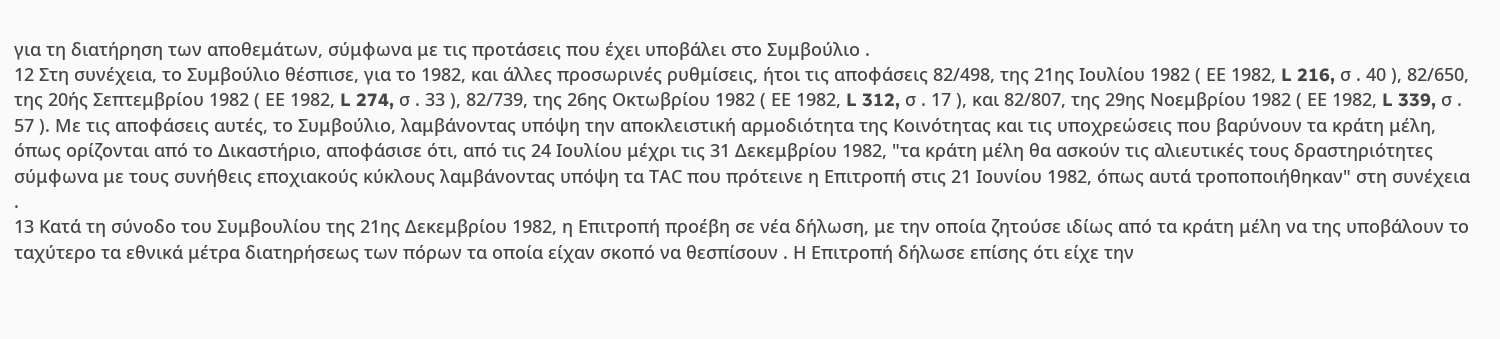για τη διατήρηση των αποθεμάτων, σύμφωνα με τις προτάσεις που έχει υποβάλει στο Συμβούλιο .
12 Στη συνέχεια, το Συμβούλιο θέσπισε, για το 1982, και άλλες προσωρινές ρυθμίσεις, ήτοι τις αποφάσεις 82/498, της 21ης Ιουλίου 1982 ( ΕΕ 1982, L 216, σ . 40 ), 82/650, της 20ής Σεπτεμβρίου 1982 ( ΕΕ 1982, L 274, σ . 33 ), 82/739, της 26ης Οκτωβρίου 1982 ( ΕΕ 1982, L 312, σ . 17 ), και 82/807, της 29ης Νοεμβρίου 1982 ( ΕΕ 1982, L 339, σ . 57 ). Με τις αποφάσεις αυτές, το Συμβούλιο, λαμβάνοντας υπόψη την αποκλειστική αρμοδιότητα της Κοινότητας και τις υποχρεώσεις που βαρύνουν τα κράτη μέλη, όπως ορίζονται από το Δικαστήριο, αποφάσισε ότι, από τις 24 Ιουλίου μέχρι τις 31 Δεκεμβρίου 1982, "τα κράτη μέλη θα ασκούν τις αλιευτικές τους δραστηριότητες σύμφωνα με τους συνήθεις εποχιακούς κύκλους λαμβάνοντας υπόψη τα ΤΑC που πρότεινε η Επιτροπή στις 21 Ιουνίου 1982, όπως αυτά τροποποιήθηκαν" στη συνέχεια .
13 Κατά τη σύνοδο του Συμβουλίου της 21ης Δεκεμβρίου 1982, η Επιτροπή προέβη σε νέα δήλωση, με την οποία ζητούσε ιδίως από τα κράτη μέλη να της υποβάλουν το ταχύτερο τα εθνικά μέτρα διατηρήσεως των πόρων τα οποία είχαν σκοπό να θεσπίσουν . Η Επιτροπή δήλωσε επίσης ότι είχε την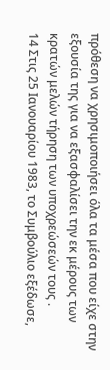πρόθεση να χρησιμοποιήσει όλα τα μέσα που είχε στην εξουσία της για να εξασφαλίσει την εκ μέρους των κρατών μελών τήρηση των υποχρεώσεών τους .
14 Στις 25 Ιανουαρίου 1983, το Συμβούλιο εξέδωσε,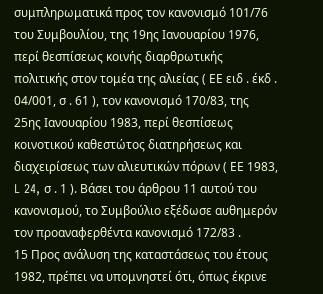συμπληρωματικά προς τον κανονισμό 101/76 του Συμβουλίου, της 19ης Ιανουαρίου 1976, περί θεσπίσεως κοινής διαρθρωτικής πολιτικής στον τομέα της αλιείας ( ΕΕ ειδ . έκδ . 04/001, σ . 61 ), τον κανονισμό 170/83, της 25ης Ιανουαρίου 1983, περί θεσπίσεως κοινοτικού καθεστώτος διατηρήσεως και διαχειρίσεως των αλιευτικών πόρων ( ΕΕ 1983, L 24, σ . 1 ). Βάσει του άρθρου 11 αυτού του κανονισμού, το Συμβούλιο εξέδωσε αυθημερόν τον προαναφερθέντα κανονισμό 172/83 .
15 Προς ανάλυση της καταστάσεως του έτους 1982, πρέπει να υπομνηστεί ότι, όπως έκρινε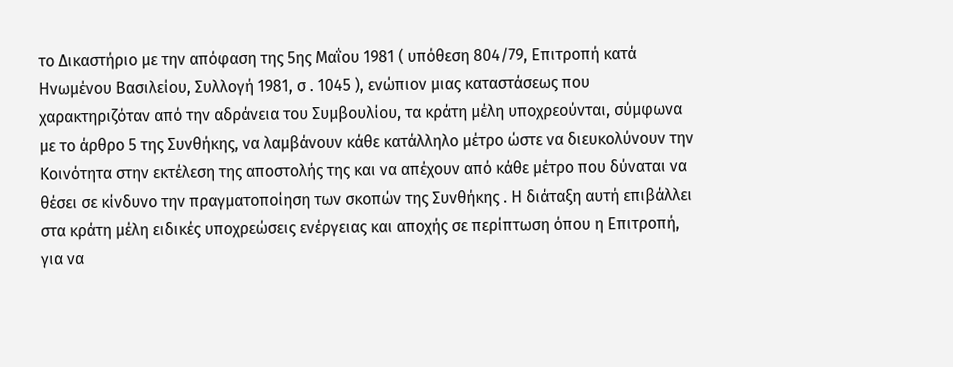το Δικαστήριο με την απόφαση της 5ης Μαΐου 1981 ( υπόθεση 804/79, Επιτροπή κατά Ηνωμένου Βασιλείου, Συλλογή 1981, σ . 1045 ), ενώπιον μιας καταστάσεως που χαρακτηριζόταν από την αδράνεια του Συμβουλίου, τα κράτη μέλη υποχρεούνται, σύμφωνα με το άρθρο 5 της Συνθήκης, να λαμβάνουν κάθε κατάλληλο μέτρο ώστε να διευκολύνουν την Κοινότητα στην εκτέλεση της αποστολής της και να απέχουν από κάθε μέτρο που δύναται να θέσει σε κίνδυνο την πραγματοποίηση των σκοπών της Συνθήκης . Η διάταξη αυτή επιβάλλει στα κράτη μέλη ειδικές υποχρεώσεις ενέργειας και αποχής σε περίπτωση όπου η Επιτροπή, για να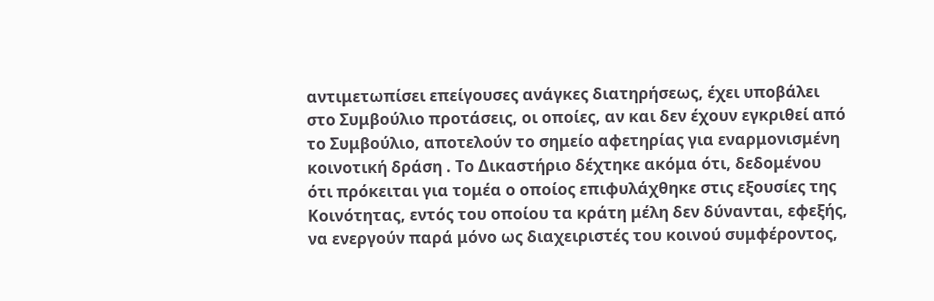αντιμετωπίσει επείγουσες ανάγκες διατηρήσεως, έχει υποβάλει στο Συμβούλιο προτάσεις, οι οποίες, αν και δεν έχουν εγκριθεί από το Συμβούλιο, αποτελούν το σημείο αφετηρίας για εναρμονισμένη κοινοτική δράση . Το Δικαστήριο δέχτηκε ακόμα ότι, δεδομένου ότι πρόκειται για τομέα ο οποίος επιφυλάχθηκε στις εξουσίες της Κοινότητας, εντός του οποίου τα κράτη μέλη δεν δύνανται, εφεξής, να ενεργούν παρά μόνο ως διαχειριστές του κοινού συμφέροντος,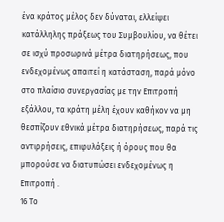ένα κράτος μέλος δεν δύναται, ελλείψει κατάλληλης πράξεως του Συμβουλίου, να θέτει σε ισχύ προσωρινά μέτρα διατηρήσεως, που ενδεχομένως απαιτεί η κατάσταση, παρά μόνο στο πλαίσιο συνεργασίας με την Επιτροπή εξάλλου, τα κράτη μέλη έχουν καθήκον να μη θεσπίζουν εθνικά μέτρα διατηρήσεως, παρά τις αντιρρήσεις, επιφυλάξεις ή όρους που θα μπορούσε να διατυπώσει ενδεχομένως η Επιτροπή .
16 Το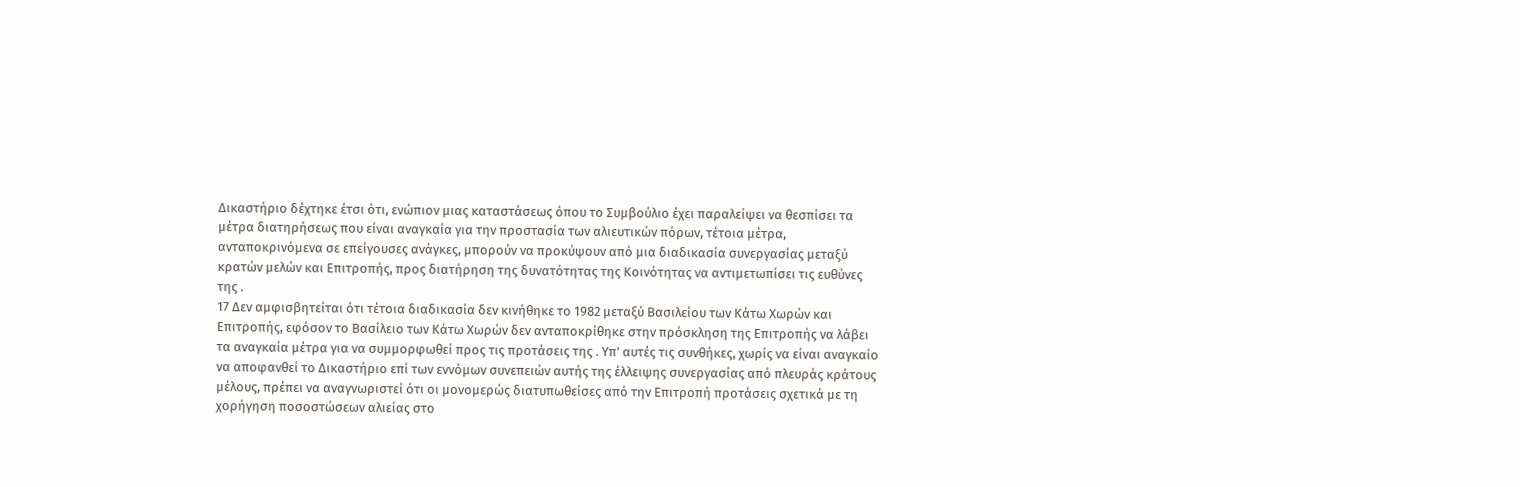Δικαστήριο δέχτηκε έτσι ότι, ενώπιον μιας καταστάσεως όπου το Συμβούλιο έχει παραλείψει να θεσπίσει τα μέτρα διατηρήσεως που είναι αναγκαία για την προστασία των αλιευτικών πόρων, τέτοια μέτρα, ανταποκρινόμενα σε επείγουσες ανάγκες, μπορούν να προκύψουν από μια διαδικασία συνεργασίας μεταξύ κρατών μελών και Επιτροπής, προς διατήρηση της δυνατότητας της Κοινότητας να αντιμετωπίσει τις ευθύνες της .
17 Δεν αμφισβητείται ότι τέτοια διαδικασία δεν κινήθηκε το 1982 μεταξύ Βασιλείου των Κάτω Χωρών και Επιτροπής, εφόσον το Βασίλειο των Κάτω Χωρών δεν ανταποκρίθηκε στην πρόσκληση της Επιτροπής να λάβει τα αναγκαία μέτρα για να συμμορφωθεί προς τις προτάσεις της . Υπ' αυτές τις συνθήκες, χωρίς να είναι αναγκαίο να αποφανθεί το Δικαστήριο επί των εννόμων συνεπειών αυτής της έλλειψης συνεργασίας από πλευράς κράτους μέλους, πρέπει να αναγνωριστεί ότι οι μονομερώς διατυπωθείσες από την Επιτροπή προτάσεις σχετικά με τη χορήγηση ποσοστώσεων αλιείας στο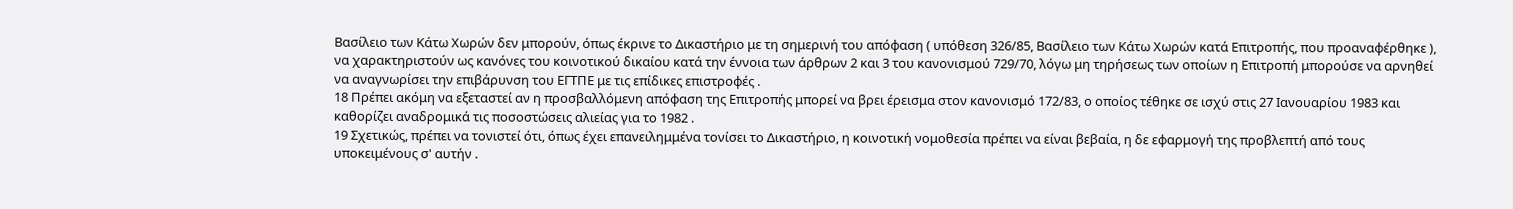Βασίλειο των Κάτω Χωρών δεν μπορούν, όπως έκρινε το Δικαστήριο με τη σημερινή του απόφαση ( υπόθεση 326/85, Βασίλειο των Κάτω Χωρών κατά Επιτροπής, που προαναφέρθηκε ), να χαρακτηριστούν ως κανόνες του κοινοτικού δικαίου κατά την έννοια των άρθρων 2 και 3 του κανονισμού 729/70, λόγω μη τηρήσεως των οποίων η Επιτροπή μπορούσε να αρνηθεί να αναγνωρίσει την επιβάρυνση του ΕΓΤΠΕ με τις επίδικες επιστροφές .
18 Πρέπει ακόμη να εξεταστεί αν η προσβαλλόμενη απόφαση της Επιτροπής μπορεί να βρει έρεισμα στον κανονισμό 172/83, ο οποίος τέθηκε σε ισχύ στις 27 Ιανουαρίου 1983 και καθορίζει αναδρομικά τις ποσοστώσεις αλιείας για το 1982 .
19 Σχετικώς, πρέπει να τονιστεί ότι, όπως έχει επανειλημμένα τονίσει το Δικαστήριο, η κοινοτική νομοθεσία πρέπει να είναι βεβαία, η δε εφαρμογή της προβλεπτή από τους υποκειμένους σ' αυτήν .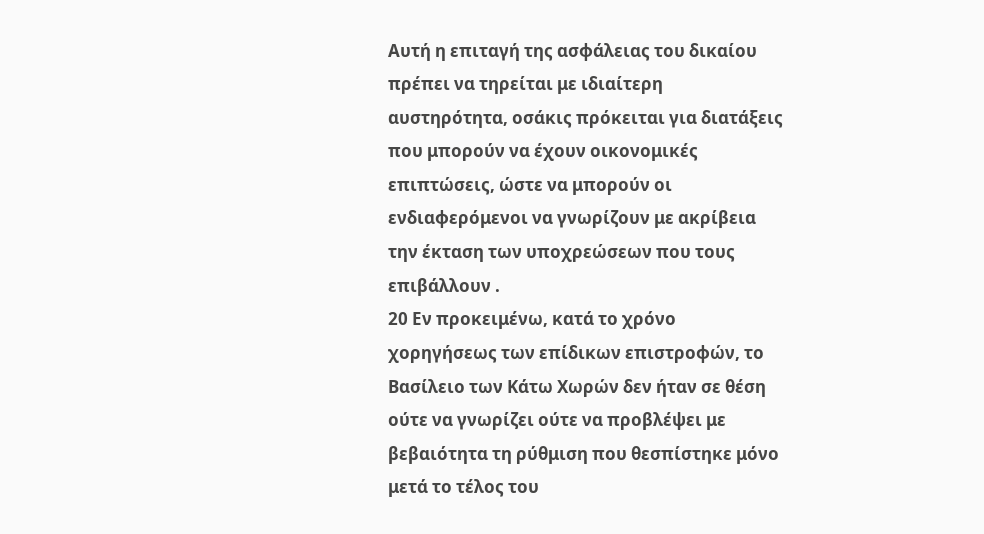Αυτή η επιταγή της ασφάλειας του δικαίου πρέπει να τηρείται με ιδιαίτερη αυστηρότητα, οσάκις πρόκειται για διατάξεις που μπορούν να έχουν οικονομικές επιπτώσεις, ώστε να μπορούν οι ενδιαφερόμενοι να γνωρίζουν με ακρίβεια την έκταση των υποχρεώσεων που τους επιβάλλουν .
20 Εν προκειμένω, κατά το χρόνο χορηγήσεως των επίδικων επιστροφών, το Βασίλειο των Κάτω Χωρών δεν ήταν σε θέση ούτε να γνωρίζει ούτε να προβλέψει με βεβαιότητα τη ρύθμιση που θεσπίστηκε μόνο μετά το τέλος του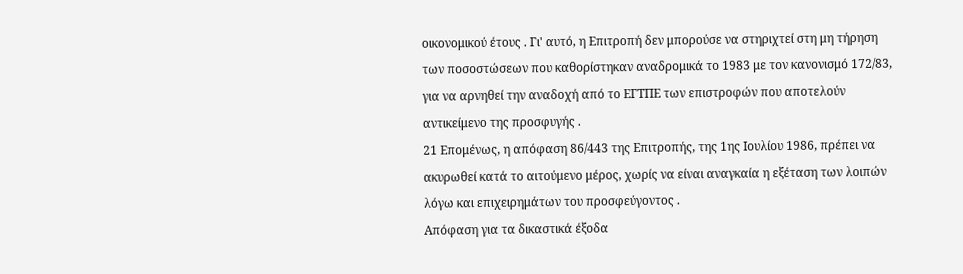οικονομικού έτους . Γι' αυτό, η Επιτροπή δεν μπορούσε να στηριχτεί στη μη τήρηση των ποσοστώσεων που καθορίστηκαν αναδρομικά το 1983 με τον κανονισμό 172/83, για να αρνηθεί την αναδοχή από το ΕΓΤΠΕ των επιστροφών που αποτελούν αντικείμενο της προσφυγής .
21 Επομένως, η απόφαση 86/443 της Επιτροπής, της 1ης Ιουλίου 1986, πρέπει να ακυρωθεί κατά το αιτούμενο μέρος, χωρίς να είναι αναγκαία η εξέταση των λοιπών λόγω και επιχειρημάτων του προσφεύγοντος .
Απόφαση για τα δικαστικά έξοδα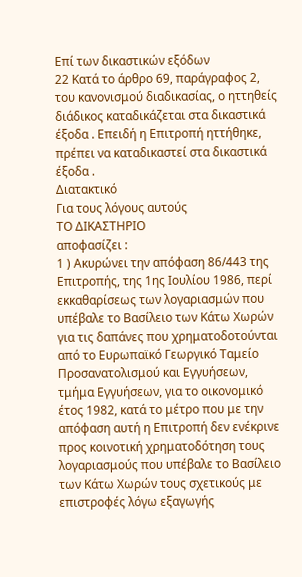Επί των δικαστικών εξόδων
22 Κατά το άρθρο 69, παράγραφος 2, του κανονισμού διαδικασίας, ο ηττηθείς διάδικος καταδικάζεται στα δικαστικά έξοδα . Επειδή η Επιτροπή ηττήθηκε, πρέπει να καταδικαστεί στα δικαστικά έξοδα .
Διατακτικό
Για τους λόγους αυτούς
ΤΟ ΔΙΚΑΣΤΗΡΙΟ
αποφασίζει :
1 ) Ακυρώνει την απόφαση 86/443 της Επιτροπής, της 1ης Ιουλίου 1986, περί εκκαθαρίσεως των λογαριασμών που υπέβαλε το Βασίλειο των Κάτω Χωρών για τις δαπάνες που χρηματοδοτούνται από το Ευρωπαϊκό Γεωργικό Ταμείο Προσανατολισμού και Εγγυήσεων, τμήμα Εγγυήσεων, για το οικονομικό έτος 1982, κατά το μέτρο που με την απόφαση αυτή η Επιτροπή δεν ενέκρινε προς κοινοτική χρηματοδότηση τους λογαριασμούς που υπέβαλε το Βασίλειο των Κάτω Χωρών τους σχετικούς με επιστροφές λόγω εξαγωγής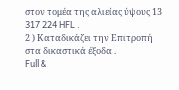στον τομέα της αλιείας ύψους 13 317 224 HFL .
2 ) Καταδικάζει την Επιτροπή στα δικαστικά έξοδα .
Full &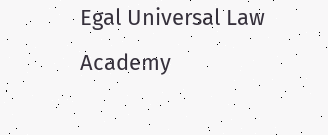Egal Universal Law Academy